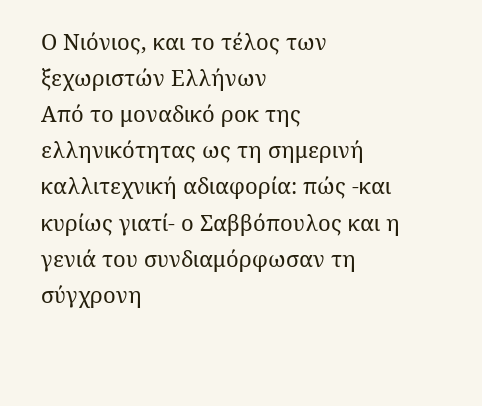Ο Νιόνιος, και το τέλος των ξεχωριστών Ελλήνων
Από το μοναδικό ροκ της ελληνικότητας ως τη σημερινή καλλιτεχνική αδιαφορία: πώς -και κυρίως γιατί- ο Σαββόπουλος και η γενιά του συνδιαμόρφωσαν τη σύγχρονη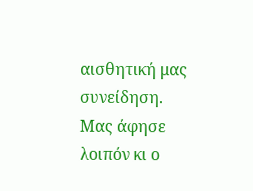αισθητική μας συνείδηση.
Μας άφησε λοιπόν κι ο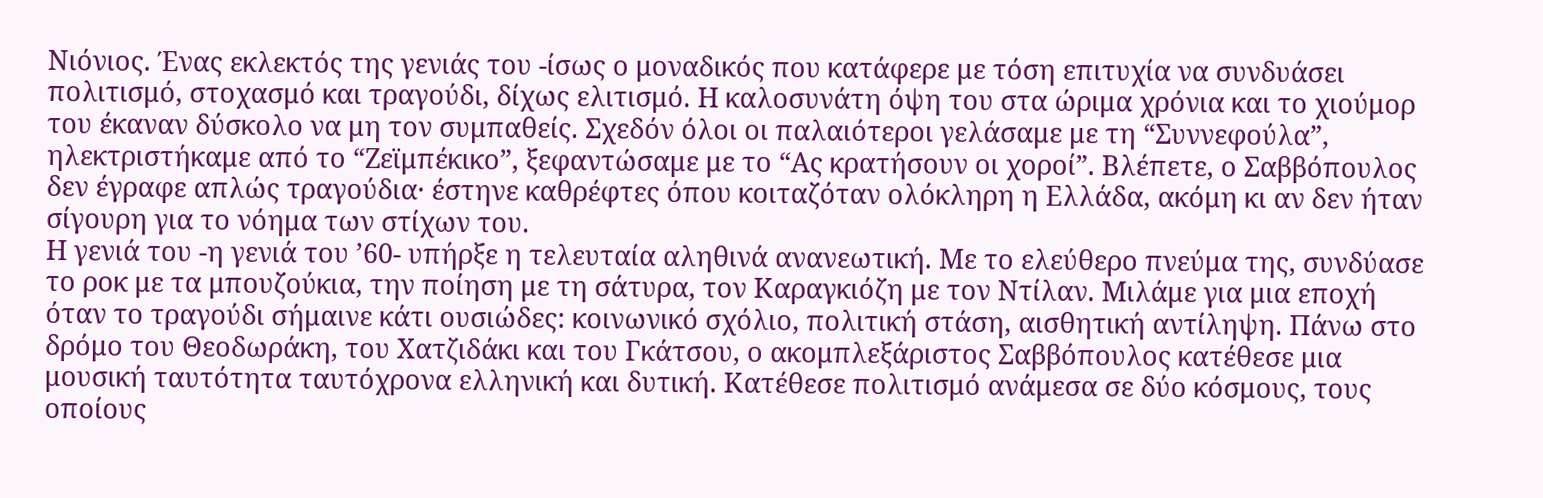Νιόνιος. Ένας εκλεκτός της γενιάς του -ίσως ο μοναδικός που κατάφερε με τόση επιτυχία να συνδυάσει πολιτισμό, στοχασμό και τραγούδι, δίχως ελιτισμό. Η καλοσυνάτη όψη του στα ώριμα χρόνια και το χιούμορ του έκαναν δύσκολο να μη τον συμπαθείς. Σχεδόν όλοι οι παλαιότεροι γελάσαμε με τη “Συννεφούλα”, ηλεκτριστήκαμε από το “Ζεϊμπέκικο”, ξεφαντώσαμε με το “Ας κρατήσουν οι χοροί”. Βλέπετε, ο Σαββόπουλος δεν έγραφε απλώς τραγούδια· έστηνε καθρέφτες όπου κοιταζόταν ολόκληρη η Ελλάδα, ακόμη κι αν δεν ήταν σίγουρη για το νόημα των στίχων του.
Η γενιά του -η γενιά του ’60- υπήρξε η τελευταία αληθινά ανανεωτική. Με το ελεύθερο πνεύμα της, συνδύασε το ροκ με τα μπουζούκια, την ποίηση με τη σάτυρα, τον Καραγκιόζη με τον Ντίλαν. Μιλάμε για μια εποχή όταν το τραγούδι σήμαινε κάτι ουσιώδες: κοινωνικό σχόλιο, πολιτική στάση, αισθητική αντίληψη. Πάνω στο δρόμο του Θεοδωράκη, του Χατζιδάκι και του Γκάτσου, ο ακομπλεξάριστος Σαββόπουλος κατέθεσε μια μουσική ταυτότητα ταυτόχρονα ελληνική και δυτική. Κατέθεσε πολιτισμό ανάμεσα σε δύο κόσμους, τους οποίους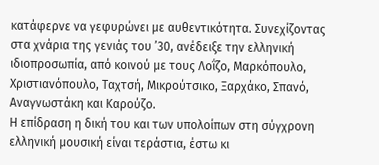κατάφερνε να γεφυρώνει με αυθεντικότητα. Συνεχίζοντας στα χνάρια της γενιάς του ’30, ανέδειξε την ελληνική ιδιοπροσωπία, από κοινού με τους Λοΐζο, Μαρκόπουλο, Χριστιανόπουλο, Ταχτσή, Μικρούτσικο, Ξαρχάκο, Σπανό, Αναγνωστάκη και Καρούζο.
Η επίδραση η δική του και των υπολοίπων στη σύγχρονη ελληνική μουσική είναι τεράστια, έστω κι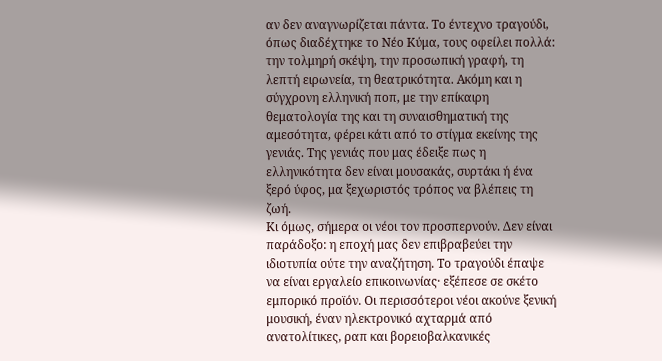αν δεν αναγνωρίζεται πάντα. Το έντεχνο τραγούδι, όπως διαδέχτηκε το Νέο Κύμα, τους οφείλει πολλά: την τολμηρή σκέψη, την προσωπική γραφή, τη λεπτή ειρωνεία, τη θεατρικότητα. Ακόμη και η σύγχρονη ελληνική ποπ, με την επίκαιρη θεματολογία της και τη συναισθηματική της αμεσότητα, φέρει κάτι από το στίγμα εκείνης της γενιάς. Της γενιάς που μας έδειξε πως η ελληνικότητα δεν είναι μουσακάς, συρτάκι ή ένα ξερό ύφος, μα ξεχωριστός τρόπος να βλέπεις τη ζωή.
Κι όμως, σήμερα οι νέοι τον προσπερνούν. Δεν είναι παράδοξο: η εποχή μας δεν επιβραβεύει την ιδιοτυπία ούτε την αναζήτηση. Το τραγούδι έπαψε να είναι εργαλείο επικοινωνίας· εξέπεσε σε σκέτο εμπορικό προϊόν. Οι περισσότεροι νέοι ακούνε ξενική μουσική, έναν ηλεκτρονικό αχταρμά από ανατολίτικες, ραπ και βορειοβαλκανικές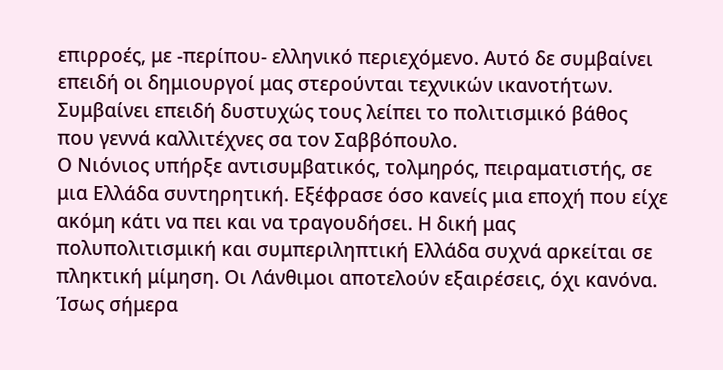επιρροές, με -περίπου- ελληνικό περιεχόμενο. Αυτό δε συμβαίνει επειδή οι δημιουργοί μας στερούνται τεχνικών ικανοτήτων. Συμβαίνει επειδή δυστυχώς τους λείπει το πολιτισμικό βάθος που γεννά καλλιτέχνες σα τον Σαββόπουλο.
Ο Νιόνιος υπήρξε αντισυμβατικός, τολμηρός, πειραματιστής, σε μια Ελλάδα συντηρητική. Εξέφρασε όσο κανείς μια εποχή που είχε ακόμη κάτι να πει και να τραγουδήσει. Η δική μας πολυπολιτισμική και συμπεριληπτική Ελλάδα συχνά αρκείται σε πληκτική μίμηση. Οι Λάνθιμοι αποτελούν εξαιρέσεις, όχι κανόνα. Ίσως σήμερα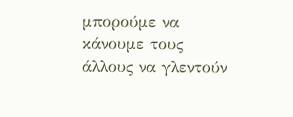μπορούμε να κάνουμε τους άλλους να γλεντούν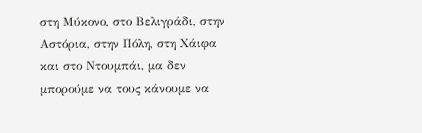στη Μύκονο, στο Βελιγράδι, στην Αστόρια, στην Πόλη, στη Χάιφα και στο Ντουμπάι, μα δεν μπορούμε να τους κάνουμε να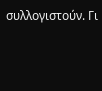συλλογιστούν. Γι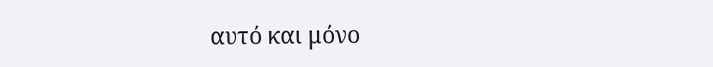αυτό και μόνο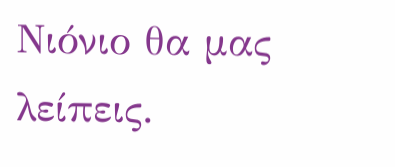Νιόνιο θα μας λείπεις.